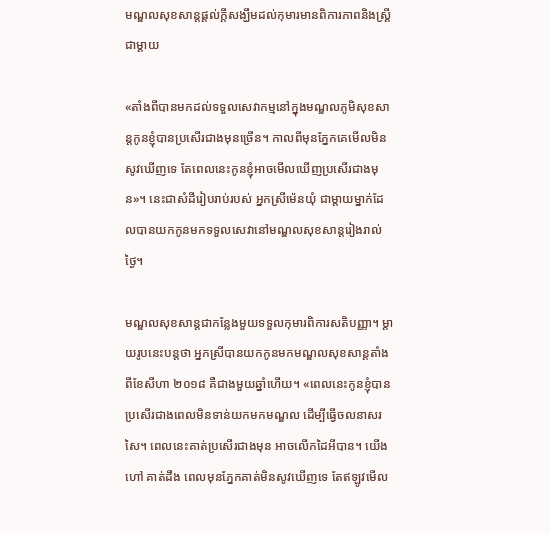មណ្ឌលសុខសាន្តផ្តល់ក្តីសង្ឃឹមដល់កុមារមានពិការភាពនិងស្ត្រីជាម្តាយ

«តាំងពីបានមកដល់ទទួលសេវាកម្មនៅក្នុងមណ្ឌលភូមិសុខសាន្តកូនខ្ញុំបានប្រសើរជាងមុនច្រើន។ កាលពីមុនភ្នែកគេមើលមិនសូវឃើញទេ តែពេលនេះកូនខ្ញុំអាចមើលឃើញប្រសើរជាងមុន»។ នេះជាសំដីរៀបរាប់របស់ អ្នកស្រីម៉េនយុំ ជាម្តាយម្នាក់ដែលបានយកកូនមកទទួលសេវានៅមណ្ឌលសុខសាន្តរៀងរាល់ថ្ងៃ។

មណ្ឌលសុខសាន្តជាកន្លែងមួយទទួលកុមារពិការសតិបញ្ញា។ ម្តាយរូបនេះបន្តថា អ្នកស្រីបានយកកូនមកមណ្ឌលសុខសាន្តតាំងពីខែសីហា ២០១៨ គឺជាងមួយឆ្នាំហើយ។ «ពេលនេះកូនខ្ញុំបានប្រសើរជាងពេលមិនទាន់យកមកមណ្ឌល ដើម្បីធ្វើចលនាសរសៃ។ ពេលនេះគាត់ប្រសើរជាងមុន អាចលើកដៃអីបាន។ យើងហៅ គាត់ដឹង ពេលមុនភ្នែកគាត់មិនសូវឃើញទេ តែឥឡូវមើល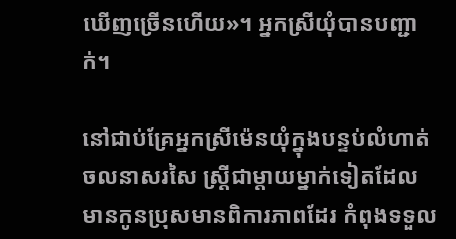ឃើញច្រើនហើយ»។ អ្នកស្រីយុំបានបញ្ជាក់។

នៅជាប់គ្រែអ្នកស្រីម៉េនយុំក្នុងបន្ទប់លំហាត់ចលនាសរសៃ ស្រ្តីជាម្តាយម្នាក់ទៀតដែលមានកូនប្រុសមានពិការភាពដែរ កំពុងទទួល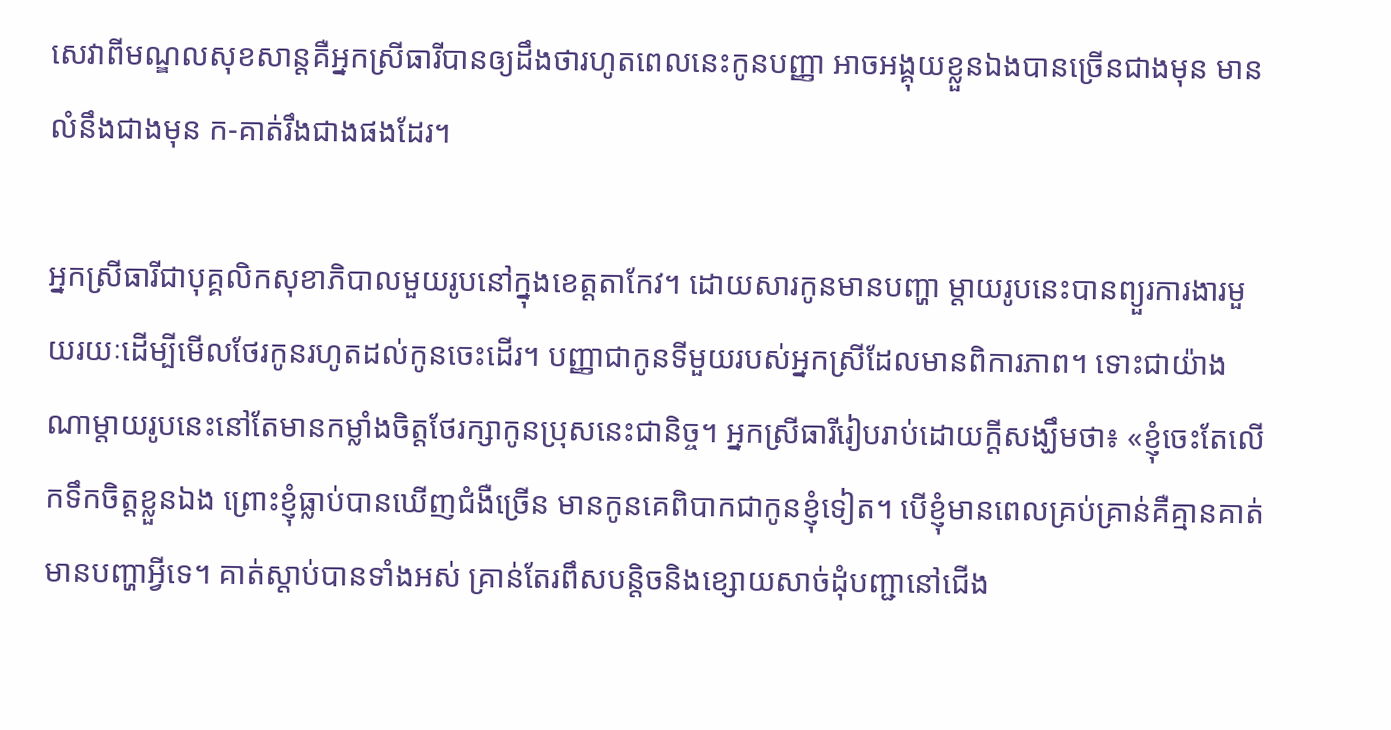សេវាពីមណ្ឌលសុខសាន្តគឺអ្នកស្រីធារីបានឲ្យដឹងថារហូតពេលនេះកូនបញ្ញា អាចអង្គុយខ្លួនឯងបានច្រើនជាងមុន មានលំនឹងជាងមុន ក-គាត់រឹងជាងផងដែរ។

អ្នកស្រីធារីជាបុគ្គលិកសុខាភិបាលមួយរូបនៅក្នុងខេត្តតាកែវ។ ដោយសារកូនមានបញ្ហា ម្តាយរូបនេះបានព្យួរការងារមួយរយៈដើម្បីមើលថែរកូនរហូតដល់កូនចេះដើរ។ បញ្ញាជាកូនទីមួយរបស់អ្នកស្រីដែលមានពិការភាព។ ទោះជាយ៉ាងណាម្តាយរូបនេះនៅតែមានកម្លាំងចិត្តថែរក្សាកូនប្រុសនេះជានិច្ច។ អ្នកស្រីធារីរៀបរាប់ដោយក្តីសង្ឃឹមថា៖ «ខ្ញុំចេះតែលើកទឹកចិត្តខ្លួនឯង ព្រោះខ្ញុំធ្លាប់បានឃើញជំងឺច្រើន មានកូនគេពិបាកជាកូនខ្ញុំទៀត។ បើខ្ញុំមានពេលគ្រប់គ្រាន់គឺគ្មានគាត់មានបញ្ហាអ្វីទេ។ គាត់ស្តាប់បានទាំងអស់ គ្រាន់តែរពឹសបន្តិចនិងខ្សោយសាច់ដុំបញ្ជានៅជើង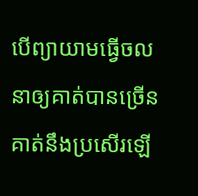បើព្យាយាមធ្វើចលនាឲ្យគាត់បានច្រើនគាត់នឹងប្រសើរឡើ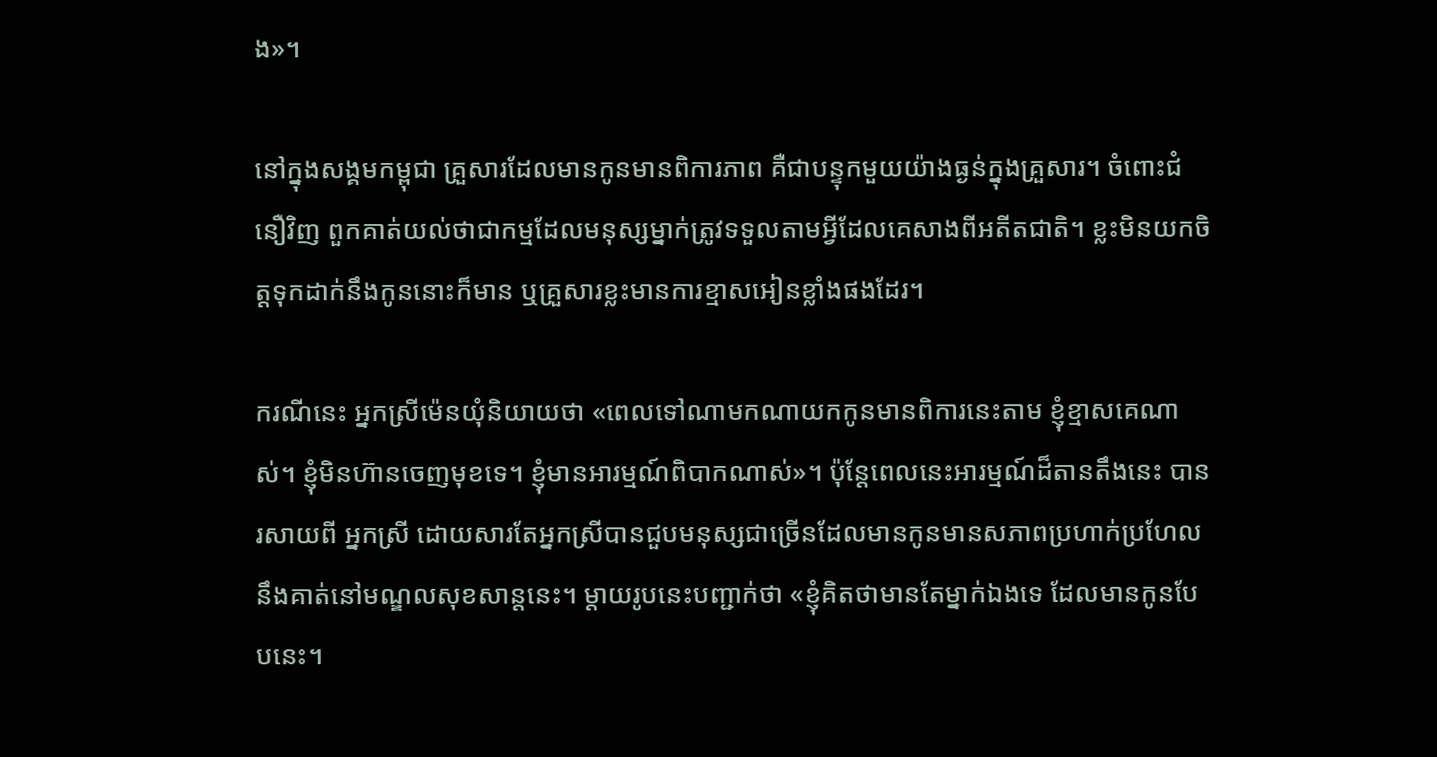ង»។

នៅក្នុងសង្គមកម្ពុជា គ្រួសារដែលមានកូនមានពិការភាព គឺជាបន្ទុកមួយយ៉ាងធ្ងន់ក្នុងគ្រួសារ។ ចំពោះជំនឿវិញ ពួកគាត់យល់ថាជាកម្មដែលមនុស្សម្នាក់ត្រូវទទួលតាមអ្វីដែលគេសាងពីអតីតជាតិ។ ខ្លះមិនយកចិត្តទុកដាក់នឹងកូននោះក៏មាន ឬគ្រួសារខ្លះមានការខ្មាសអៀនខ្លាំងផងដែរ។

ករណីនេះ អ្នកស្រីម៉េនយុំនិយាយថា «ពេលទៅណាមកណាយកកូនមានពិការនេះតាម ខ្ញុំខ្មាសគេណាស់។ ខ្ញុំមិនហ៊ានចេញមុខទេ។ ខ្ញុំមានអារម្មណ៍ពិបាកណាស់»។ ប៉ុន្តែពេលនេះអារម្មណ៍ដ៏តានតឹងនេះ បានរសាយពី អ្នកស្រី ដោយសារតែអ្នកស្រីបានជួបមនុស្សជាច្រើនដែលមានកូនមានសភាពប្រហាក់ប្រហែលនឹងគាត់នៅមណ្ឌលសុខសាន្តនេះ។ ម្តាយរូបនេះបញ្ជាក់ថា «ខ្ញុំគិតថាមានតែម្នាក់ឯងទេ ដែលមានកូនបែបនេះ។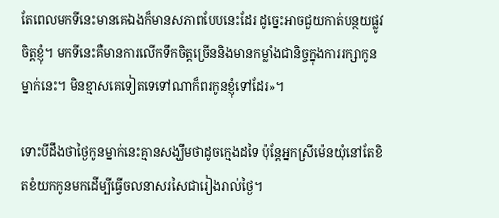តែពេលមកទីនេះមានគេឯងក៏មានសភាពបែបនេះដែរ ដូច្នេះអាចជួយកាត់បន្ថយផ្លូវចិត្តខ្ញុំ។ មកទីនេះគឺមានការលើកទឹកចិត្តច្រើននិងមានកម្លាំងជានិច្ចក្នុងការរក្សាកូនម្នាក់នេះ។ មិនខ្មាសគេទៀតទេទៅណាក៏ពរកូនខ្ញុំទៅដែរ»។

ទោះបីដឹងថាថ្ងៃកូនម្នាក់នេះគ្មានសង្ឃឹមថាដូចក្មេងដទៃ ប៉ុន្តែអ្នកស្រីម៉េនយុំនៅតែខិតខំយកកូនមកដើម្បីធ្វើចលនាសរសៃជារៀងរាល់ថ្ងៃ។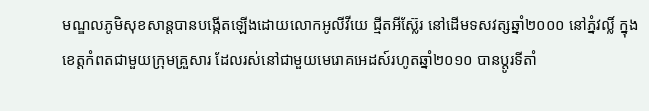មណ្ឌលភូមិសុខសាន្តបានបង្កើតឡើងដោយលោកអូលីវីយេ ជ្មីតអីស៊្លែរ នៅដើមទសវត្សឆ្នាំ២០០០ នៅភ្នំវល្លិ៍ ក្នុងខេត្តកំពតជាមួយក្រុមគ្រួសារ ដែលរស់នៅជាមួយមេរោគអេដស៍រហូតឆ្នាំ២០១០ បានប្តូរទីតាំ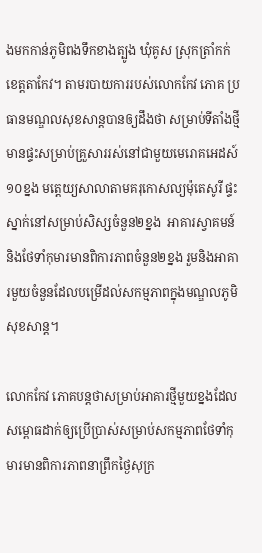ងមកកាន់ភូមិពងទឹកខាងត្បូង ឃុំគូស ស្រុកត្រាំកក់ ខេត្តតាកែវ។ តាមរបាយការរបស់លោកកែវ ភោគ ប្រធានមណ្ឌលសុខសាន្តបានឲ្យដឹងថា សម្រាប់ទីតាំងថ្មីមានផ្ទះសម្រាប់គ្រួសាររស់នៅជាមួយមេរោគអេដស៍១០ខ្នង មត្តេយ្យសាលាតាមគរុកោសល្យម៉ុតេសូរី ផ្ទះស្នាក់នៅសម្រាប់សិស្សចំនួន២ខ្នង  អាគារស្វាគមន៍ និងថែទាំកុមារមានពិការភាពចំនួន២ខ្នង រួមនិងអាគារមួយចំនួនដែលបម្រើដល់សកម្មភាពក្នុងមណ្ឌលភូមិសុខសាន្ត។

លោកកែវ ភោគបន្តថាសម្រាប់អាគារថ្មីមួយខ្នងដែលសម្ពោធដាក់ឲ្យប្រើប្រាស់សម្រាប់សកម្មភាពថែទាំកុមារមានពិការភាពនាព្រឹកថ្ងៃសុក្រ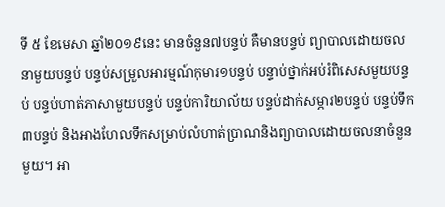ទី ៥ ខែមេសា ឆ្នាំ២០១៩នេះ មានចំនួន៧បន្ទប់ គឺមានបន្ទប់ ព្យាបាលដោយចលនាមួយបន្ទប់ បន្ទប់សម្រួលអារម្មណ៍កុមារ១បន្ទប់ បន្ទាប់ថ្នាក់អប់រំពិសេសមួយបន្ទប់ បន្ទប់ហាត់ភាសាមួយបន្ទប់ បន្ទប់ការិយាល័យ បន្ទប់ដាក់សម្ភារ២បន្ទប់ បន្ទប់ទឹក៣បន្ទប់ និងអាងហែលទឹកសម្រាប់លំហាត់ប្រាណនិងព្យាបាលដោយចលនាចំនួនមួយ។ អា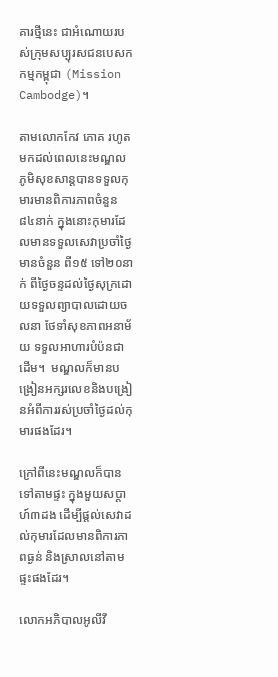គារថ្មីនេះ ជាអំណោយរបស់ក្រុមសប្បុរសជនបេសកកម្មកម្ពុជា (Mission Cambodge)។

តាមលោកកែវ ភោគ រហូតមកដល់ពេលនេះមណ្ឌលភូមិសុខសាន្តបានទទួលកុមារមានពិការភាពចំនួន ៨៤នាក់ ក្នុងនោះកុមារដែលមានទទួលសេវាប្រចាំថ្ងៃមានចំនួន ពី១៥ ទៅ២០នាក់ ពីថ្ងៃចន្ទដល់ថ្ងៃសុក្រដោយទទួលព្យាបាលដោយចលនា ថែទាំសុខភាពអនាម័យ ទទួលអាហារបំប៉នជាដើម។  មណ្ឌលក៏មានបង្រៀនអក្សរលេខនិងបង្រៀនអំពីការរស់ប្រចាំថ្ងៃដល់កុមារផងដែរ។

ក្រៅពីនេះមណ្ឌលក៏បានទៅតាមផ្ទះ ក្នុងមួយសប្តាហ៍៣ដង ដើម្បីផ្តល់សេវាដល់កុមារដែលមានពិការភាពធ្ងន់ និងស្រាលនៅតាមផ្ទះផងដែរ។

លោកអភិបាលអូលីវី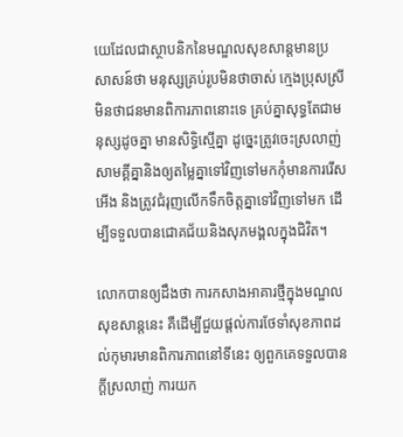យេដែលជាស្ថាបនិកនៃមណ្ឌលសុខសាន្តមានប្រសាសន៍ថា មនុស្សគ្រប់រូបមិនថាចាស់ ក្មេងប្រុសស្រី មិនថាជនមានពិការភាពនោះទេ គ្រប់គ្នាសុទ្ធតែជាមនុស្សដូចគ្នា មានសិទ្ធិស្មើគ្នា ដូច្នេះត្រូវចេះស្រលាញ់សាមគ្គីគ្នានិងឲ្យតម្លៃគ្នាទៅវិញទៅមកកុំមានការរើសអើង និងត្រូវជំរុញលើកទឹកចិត្តគ្នាទៅវិញទៅមក ដើម្បីទទួលបានជោគជ័យនិងសុភមង្គលក្នុងជិវិត។

លោកបានឲ្យដឹងថា ការកសាងអាគារថ្មីក្នុងមណ្ឌលសុខសាន្តនេះ គឺដើម្បីជួយផ្តល់ការថែទាំសុខភាពដល់កុមារមានពិការភាពនៅទីនេះ ឲ្យពួកគេទទួលបានក្តីស្រលាញ់ ការយក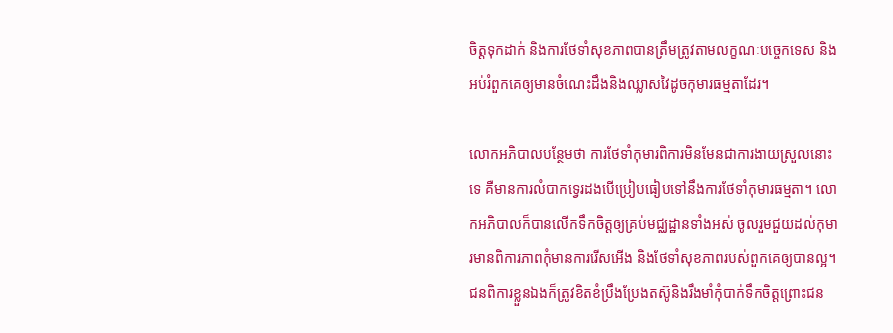ចិត្តទុកដាក់ និងការថែទាំសុខភាពបានត្រឹមត្រូវតាមលក្ខណៈបច្ចេកទេស និងអប់រំពួកគេឲ្យមានចំណេះដឹងនិងឈ្លាសវៃដូចកុមារធម្មតាដែរ។

លោកអភិបាលបន្ថែមថា ការថែទាំកុមារពិការមិនមែនជាការងាយស្រួលនោះទេ គឺមានការលំបាកទ្វេរដងបើប្រៀបធៀបទៅនឹងការថែទាំកុមារធម្មតា។ លោកអភិបាលក៏បានលើកទឹកចិត្តឲ្យគ្រប់មជ្ឈដ្ឋានទាំងអស់ ចូលរួមជួយដល់កុមារមានពិការភាពកុំមានការរើសអើង និងថែទាំសុខភាពរបស់ពួកគេឲ្យបានល្អ។ ជនពិការខ្លួនឯងក៏ត្រូវខិតខំប្រឹងប្រែងតស៊ូនិងរឹងមាំកុំបាក់ទឹកចិត្តព្រោះជន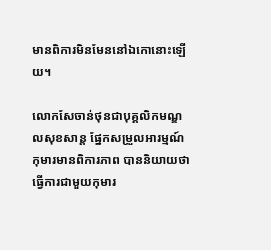មានពិការមិនមែននៅឯកោនោះឡើយ។

លោកសែចាន់ថុនជាបុគ្គលិកមណ្ឌលសុខសាន្ត ផ្នែកសម្រួលអារម្មណ៍កុមារមានពិការភាព បាននិយាយថា ធ្វើការជាមួយកុមារ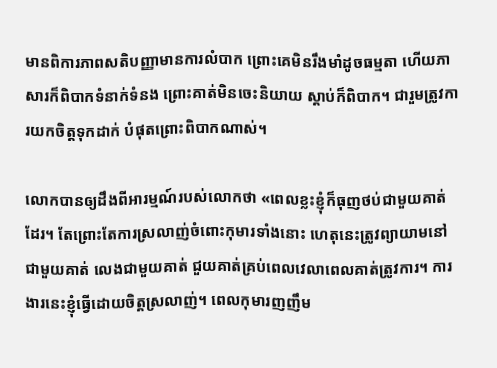មានពិការភាពសតិបញ្ញាមានការលំបាក ព្រោះគេមិនរឹងមាំដូចធម្មតា ហើយភាសារក៏ពិបាកទំនាក់ទំនង ព្រោះគាត់មិនចេះនិយាយ ស្តាប់ក៏ពិបាក។ ជារួមត្រូវការយកចិត្តទុកដាក់ បំផុតព្រោះពិបាកណាស់។

លោកបានឲ្យដឹងពីអារម្មណ៍របស់លោកថា «ពេលខ្លះខ្ញុំក៏ធុញថប់ជាមួយគាត់ដែរ។ តែព្រោះតែការស្រលាញ់ចំពោះកុមារទាំងនោះ ហេតុនេះត្រូវព្យាយាមនៅជាមួយគាត់ លេងជាមួយគាត់ ជួយគាត់គ្រប់ពេលវេលាពេលគាត់ត្រូវការ។ ការងារនេះខ្ញុំធ្វើដោយចិត្តស្រលាញ់។ ពេលកុមារញញឹម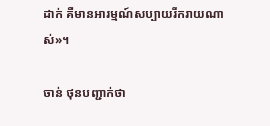ដាក់ គឺមានអារម្មណ៍សប្បាយរីករាយណាស់»។

ចាន់ ថុនបញ្ជាក់ថា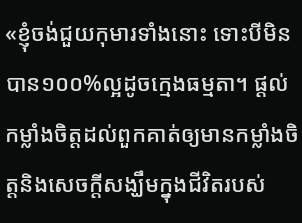«ខ្ញុំចង់ជួយកុមារទាំងនោះ ទោះបីមិនបាន១០០%ល្អដូចក្មេងធម្មតា។ ផ្តល់កម្លាំងចិត្តដល់ពួកគាត់ឲ្យមានកម្លាំងចិត្តនិងសេចក្តីសង្ឃឹមក្នុងជីវិតរបស់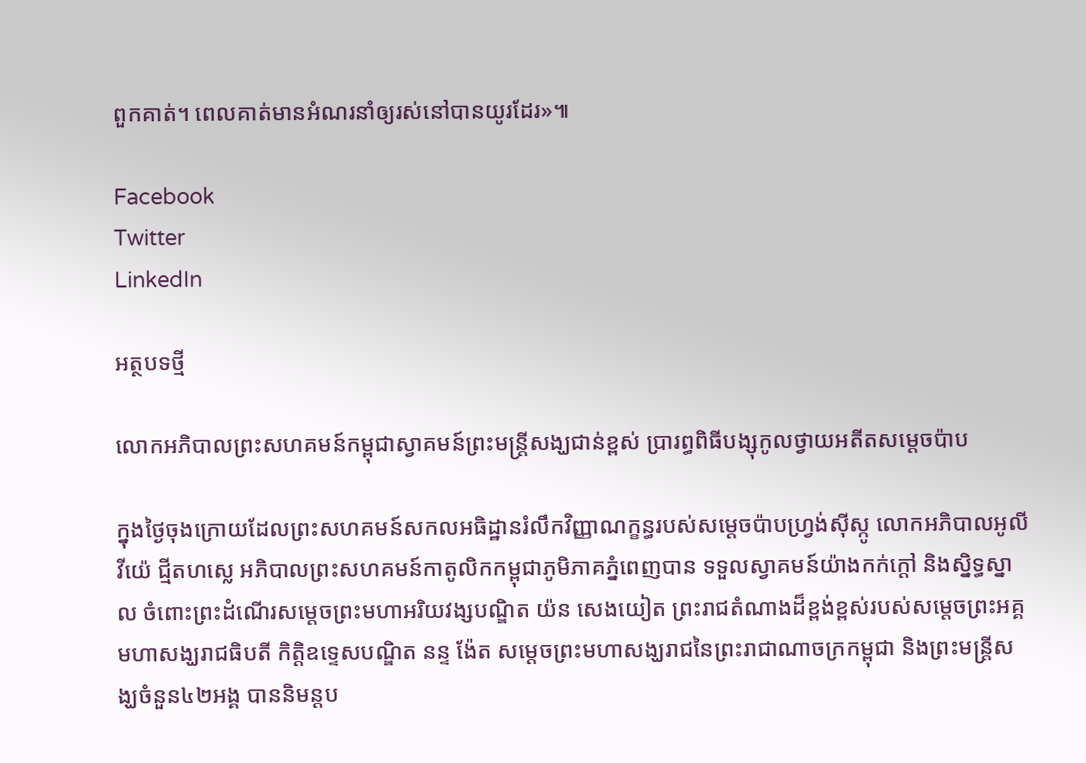ពួកគាត់។ ពេលគាត់មានអំណរនាំឲ្យរស់នៅបានយូរដែរ»៕

Facebook
Twitter
LinkedIn

អត្ថបទថ្មី

លោកអភិបាលព្រះសហគមន៍កម្ពុជាស្វាគមន៍ព្រះមន្ត្រីសង្ឃជាន់ខ្ពស់ ប្រារព្ធពិធីបង្សុកូលថ្វាយអតីតសម្តេចប៉ាប

ក្នុងថ្ងៃចុងក្រោយដែលព្រះសហគមន៍សកលអធិដ្ឋានរំលឹកវិញ្ញាណក្ខន្ធរបស់សម្តេចប៉ាបហ្វ្រង់ស៊ីស្កូ លោកអភិបាលអូលីវីយ៉េ ជ្មីតហស្លេ អភិបាលព្រះសហគមន៍កាតូលិកកម្ពុជាភូមិភាគភ្នំពេញបាន ទទួលស្វាគមន៍យ៉ាងកក់ក្តៅ និងស្និទ្ធស្នាល ចំពោះព្រះដំណើរសម្ដេចព្រះមហាអរិយវង្សបណ្ឌិត យ៉ន សេងយៀត ព្រះរាជតំណាងដ៏ខ្ពង់ខ្ពស់របស់សម្តេចព្រះអគ្គមហាសង្ឃរាជធិបតី កិត្តិឧទ្ទេសបណ្ឌិត នន្ទ ង៉ែត សម្តេចព្រះមហាសង្ឃរាជនៃព្រះរាជាណាចក្រកម្ពុជា និងព្រះមន្ត្រីសង្ឃចំនួន៤២អង្គ បាននិមន្តប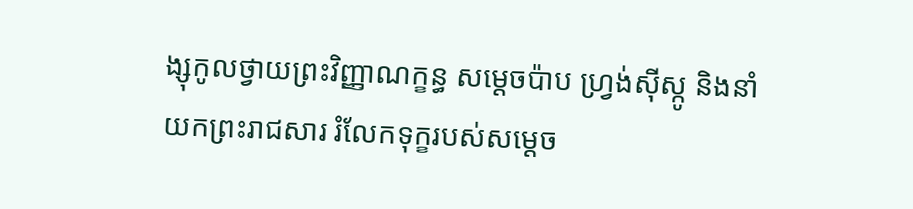ង្សុកូលថ្វាយព្រះវិញ្ញាណក្ខន្ធ សម្តេចប៉ាប ហ្វ្រង់ស៊ីស្កូ និងនាំយកព្រះរាជសារ រំលែកទុក្ខរបស់សម្តេច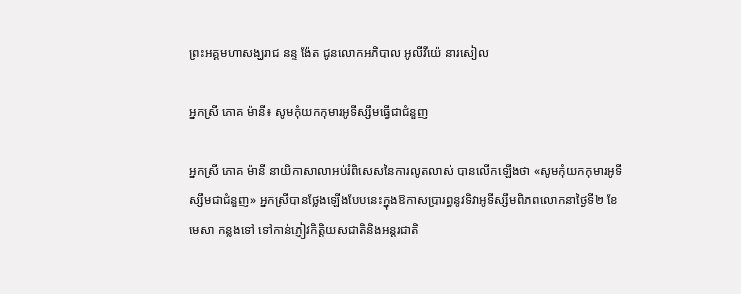ព្រះអគ្គមហាសង្ឃរាជ នន្ទ ង៉ែត ជូនលោកអភិបាល អូលីវីយ៉េ នារសៀល

អ្នកស្រី ភោគ ម៉ានី៖ សូមកុំយកកុមារអូទីស្សឹមធ្វើជាជំនួញ

អ្នកស្រី ភោគ ម៉ានី នាយិកាសាលាអប់រំពិសេសនៃការលូតលាស់ បានលើកឡើងថា «សូមកុំយកកុមារអូទីស្សឹមជាជំនួញ» អ្នកស្រីបានថ្លែងឡើងបែបនេះក្នុងឱកាសប្រារព្ធនូវទិវាអូទីស្សឹមពិភពលោកនាថ្ងៃទី២ ខែមេសា កន្លងទៅ ទៅកាន់ភ្ញៀវកិត្តិយសជាតិនិងអន្តរជាតិ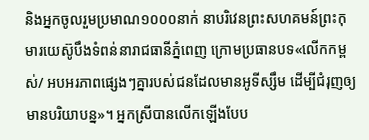និងអ្នកចូលរួមប្រមាណ១០០០នាក់ នាបរិវេនព្រះសហគមន៍ព្រះកុមារយេស៊ូបឹងទំពន់នារាជធានីភ្នំពេញ ក្រោមប្រធានបទ«លើកកម្ពស់/ អបអរភាពផ្សេងៗគ្នារបស់ជនដែលមានអូទីស្សឹម ដើម្បីជំរុញឲ្យមានបរិយាបន្ន»។ អ្នកស្រីបានលើកឡើងបែប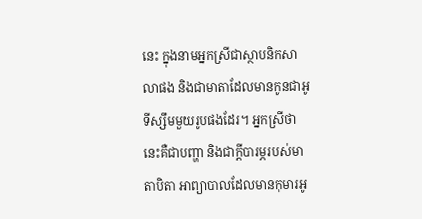នេះ ក្នុងនាមអ្នកស្រីជាស្ថាបនិកសាលាផង និងជាមាតាដែលមានកូនជាអូទីស្សឹមមួយរូបផងដែរ។ អ្នកស្រីថា នេះគឺជាបញ្ហា និងជាក្តីបារម្ភរបស់មាតាបិតា អាព្យាបាលដែលមានកុមារអូ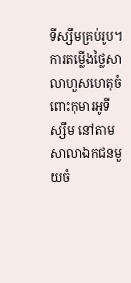ទីស្សឹមគ្រប់រូប។ ការតម្លើងថ្លៃសាលាហួសហេតុចំពោះកុមារអូទីស្សឹម នៅតាមសាលាឯកជនមួយចំ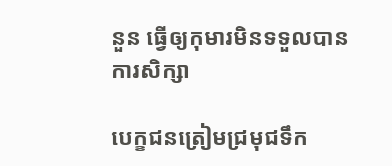នួន ធ្វើឲ្យកុមារមិនទទួលបានការសិក្សា

បេក្ខជនត្រៀមជ្រមុជទឹក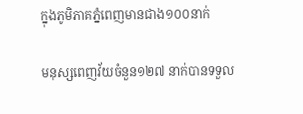ក្នុងភូមិភាគភ្នំពេញមានជាង១០០នាក់

មនុស្សពេញវ័យចំនួន១២៧ នាក់បានទទួល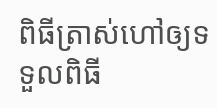ពិធីត្រាស់ហៅឲ្យទទួលពិធី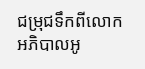ជម្រុជទឹកពីលោកអភិបាលអូ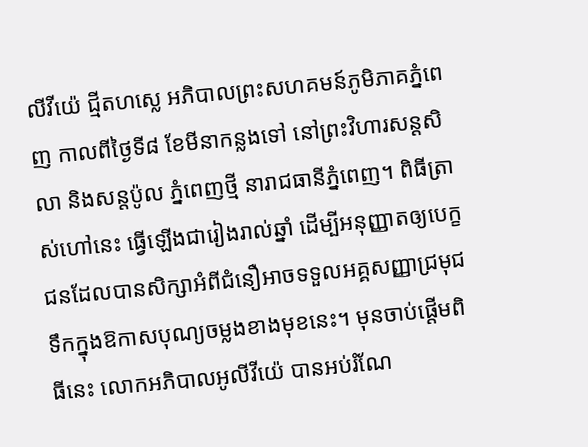លីវីយ៉េ ជ្មីតហស្លេ អភិបាលព្រះសហគមន៍ភូមិភាគភ្នំពេញ កាលពីថ្ងៃទី៨ ខែមីនាកន្លងទៅ នៅព្រះវិហារសន្តសិលា និងសន្តប៉ូល ភ្នំពេញថ្មី នារាជធានីភ្នំពេញ។ ពិធីត្រាស់ហៅនេះ ធ្វើឡើងជារៀងរាល់ឆ្នាំ ដើម្បីអនុញ្ញាតឲ្យបេក្ខជនដែលបានសិក្សាអំពីជំនឿអាចទទួលអគ្គសញ្ញាជ្រមុជទឹកក្នុងឱកាសបុណ្យចម្លងខាងមុខនេះ។ មុនចាប់ផ្តើមពិធីនេះ លោកអភិបាលអូលីវីយ៉េ បានអប់រំណែ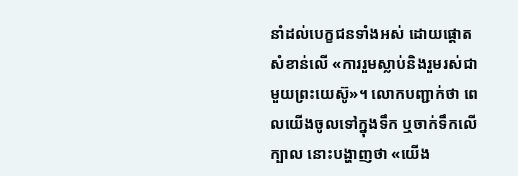នាំដល់បេក្ខជនទាំងអស់ ដោយផ្តោតសំខាន់លើ «ការរួមស្លាប់និងរួមរស់ជាមួយព្រះយេស៊ូ»។ លោកបញ្ជាក់ថា ពេលយើងចូលទៅក្នុងទឹក ឬចាក់ទឹកលើក្បាល នោះបង្ហាញថា «យើង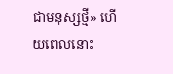ជាមនុស្សថ្មី» ហើយពេលនោះ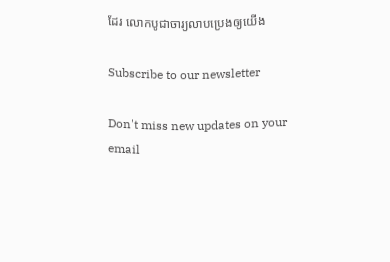ដែរ លោកបូជាចារ្យលាបប្រេងឲ្យយើង

Subscribe to our newsletter

Don't miss new updates on your email